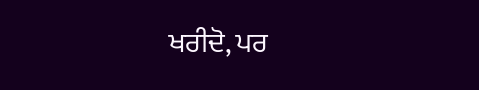ਖਰੀਦੋ, ਪਰ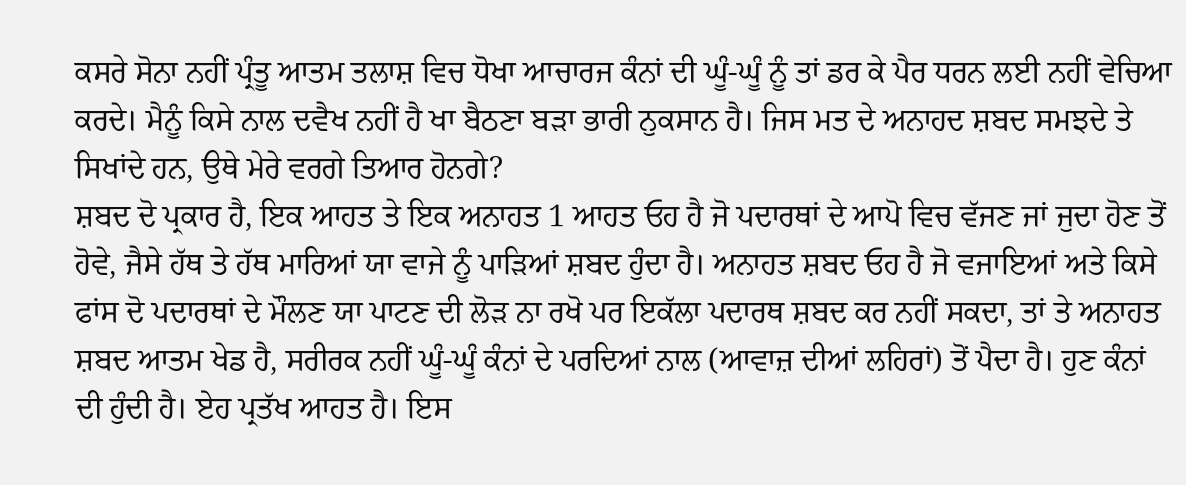ਕਸਰੇ ਸੋਨਾ ਨਹੀਂ ਪ੍ਰੰਤੂ ਆਤਮ ਤਲਾਸ਼ ਵਿਚ ਧੋਖਾ ਆਚਾਰਜ ਕੰਨਾਂ ਦੀ ਘੂੰ-ਘੂੰ ਨੂੰ ਤਾਂ ਡਰ ਕੇ ਪੈਰ ਧਰਨ ਲਈ ਨਹੀਂ ਵੇਚਿਆ ਕਰਦੇ। ਮੈਨੂੰ ਕਿਸੇ ਨਾਲ ਦਵੈਖ ਨਹੀਂ ਹੈ ਖਾ ਬੈਠਣਾ ਬੜਾ ਭਾਰੀ ਨੁਕਸਾਨ ਹੈ। ਜਿਸ ਮਤ ਦੇ ਅਨਾਹਦ ਸ਼ਬਦ ਸਮਝਦੇ ਤੇ ਸਿਖਾਂਦੇ ਹਨ, ਉਥੇ ਮੇਰੇ ਵਰਗੇ ਤਿਆਰ ਹੋਨਗੇ?
ਸ਼ਬਦ ਦੋ ਪ੍ਰਕਾਰ ਹੈ, ਇਕ ਆਹਤ ਤੇ ਇਕ ਅਨਾਹਤ 1 ਆਹਤ ਓਹ ਹੈ ਜੋ ਪਦਾਰਥਾਂ ਦੇ ਆਪੋ ਵਿਚ ਵੱਜਣ ਜਾਂ ਜੁਦਾ ਹੋਣ ਤੋਂ ਹੋਵੇ, ਜੈਸੇ ਹੱਥ ਤੇ ਹੱਥ ਮਾਰਿਆਂ ਯਾ ਵਾਜੇ ਨੂੰ ਪਾੜਿਆਂ ਸ਼ਬਦ ਹੁੰਦਾ ਹੈ। ਅਨਾਹਤ ਸ਼ਬਦ ਓਹ ਹੈ ਜੋ ਵਜਾਇਆਂ ਅਤੇ ਕਿਸੇ ਫਾਂਸ ਦੋ ਪਦਾਰਥਾਂ ਦੇ ਮੌਲਣ ਯਾ ਪਾਟਣ ਦੀ ਲੋੜ ਨਾ ਰਖੋ ਪਰ ਇਕੱਲਾ ਪਦਾਰਥ ਸ਼ਬਦ ਕਰ ਨਹੀਂ ਸਕਦਾ, ਤਾਂ ਤੇ ਅਨਾਹਤ ਸ਼ਬਦ ਆਤਮ ਖੇਡ ਹੈ, ਸਰੀਰਕ ਨਹੀਂ ਘੂੰ-ਘੂੰ ਕੰਨਾਂ ਦੇ ਪਰਦਿਆਂ ਨਾਲ (ਆਵਾਜ਼ ਦੀਆਂ ਲਹਿਰਾਂ) ਤੋਂ ਪੈਦਾ ਹੈ। ਹੁਣ ਕੰਨਾਂ ਦੀ ਹੁੰਦੀ ਹੈ। ਏਹ ਪ੍ਰਤੱਖ ਆਹਤ ਹੈ। ਇਸ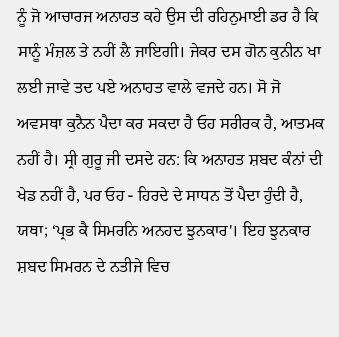ਨੂੰ ਜੋ ਆਚਾਰਜ ਅਨਾਹਤ ਕਹੇ ਉਸ ਦੀ ਰਹਿਨੁਮਾਈ ਡਰ ਹੈ ਕਿ ਸਾਨੂੰ ਮੰਜ਼ਲ ਤੇ ਨਹੀਂ ਲੈ ਜਾਇਗੀ। ਜੇਕਰ ਦਸ ਗੋਨ ਕੁਨੀਨ ਖਾ ਲਈ ਜਾਵੇ ਤਦ ਪਏ ਅਨਾਹਤ ਵਾਲੇ ਵਜਦੇ ਹਨ। ਸੋ ਜੋ ਅਵਸਥਾ ਕੁਨੈਨ ਪੈਦਾ ਕਰ ਸਕਦਾ ਹੈ ਓਹ ਸਰੀਰਕ ਹੈ, ਆਤਮਕ ਨਹੀਂ ਹੈ। ਸ੍ਰੀ ਗੁਰੂ ਜੀ ਦਸਦੇ ਹਨ: ਕਿ ਅਨਾਹਤ ਸ਼ਬਦ ਕੰਨਾਂ ਦੀ ਖੇਡ ਨਹੀਂ ਹੈ, ਪਰ ਓਹ - ਹਿਰਦੇ ਦੇ ਸਾਧਨ ਤੋਂ ਪੈਦਾ ਹੁੰਦੀ ਹੈ, ਯਥਾ; ‘ਪ੍ਰਭ ਕੈ ਸਿਮਰਨਿ ਅਨਹਦ ਝੁਨਕਾਰ'। ਇਹ ਝੁਨਕਾਰ ਸ਼ਬਦ ਸਿਮਰਨ ਦੇ ਨਤੀਜੇ ਵਿਚ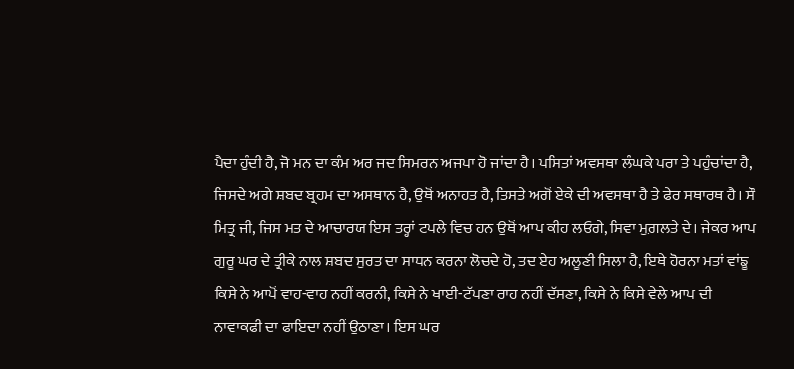ਪੈਦਾ ਹੁੰਦੀ ਹੈ, ਜੋ ਮਨ ਦਾ ਕੰਮ ਅਰ ਜਦ ਸਿਮਰਨ ਅਜਪਾ ਹੋ ਜਾਂਦਾ ਹੈ। ਪਸਿਤਾਂ ਅਵਸਥਾ ਲੰਘਕੇ ਪਰਾ ਤੇ ਪਹੁੰਚਾਂਦਾ ਹੈ, ਜਿਸਦੇ ਅਗੇ ਸ਼ਬਦ ਬ੍ਰਹਮ ਦਾ ਅਸਥਾਨ ਹੈ, ਉਥੋਂ ਅਨਾਹਤ ਹੈ, ਤਿਸਤੇ ਅਗੋਂ ਏਕੇ ਦੀ ਅਵਸਥਾ ਹੈ ਤੇ ਫੇਰ ਸਥਾਰਥ ਹੈ। ਸੌ ਮਿਤ੍ਰ ਜੀ, ਜਿਸ ਮਤ ਦੇ ਆਚਾਰਯ ਇਸ ਤਰ੍ਹਾਂ ਟਪਲੇ ਵਿਚ ਹਨ ਉਥੋਂ ਆਪ ਕੀਹ ਲਓਗੇ, ਸਿਵਾ ਮੁਗ਼ਲਤੇ ਦੇ। ਜੇਕਰ ਆਪ ਗੁਰੂ ਘਰ ਦੇ ਤ੍ਰੀਕੇ ਨਾਲ ਸ਼ਬਦ ਸੁਰਤ ਦਾ ਸਾਧਨ ਕਰਨਾ ਲੋਚਦੇ ਹੋ, ਤਦ ਏਹ ਅਲੂਣੀ ਸਿਲਾ ਹੈ, ਇਥੇ ਹੋਰਨਾ ਮਤਾਂ ਵਾਂਙੂ ਕਿਸੇ ਨੇ ਆਪੋਂ ਵਾਹ-ਵਾਹ ਨਹੀਂ ਕਰਨੀ, ਕਿਸੇ ਨੇ ਖਾਈ-ਟੱਪਣਾ ਰਾਹ ਨਹੀਂ ਦੱਸਣਾ, ਕਿਸੇ ਨੇ ਕਿਸੇ ਵੇਲੇ ਆਪ ਦੀ ਨਾਵਾਕਫੀ ਦਾ ਫਾਇਦਾ ਨਹੀਂ ਉਠਾਣਾ। ਇਸ ਘਰ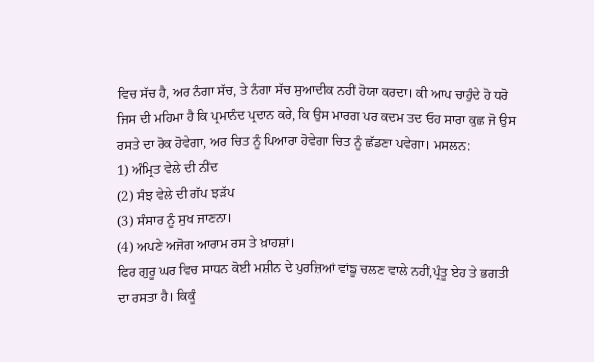ਵਿਚ ਸੱਚ ਹੈ, ਅਰ ਨੰਗਾ ਸੱਚ, ਤੇ ਨੰਗਾ ਸੱਚ ਸੁਆਦੀਕ ਨਹੀਂ ਹੋਯਾ ਕਰਦਾ। ਕੀ ਆਪ ਚਾਹੁੰਦੇ ਹੋ ਧਰੋ ਜਿਸ ਦੀ ਮਹਿਮਾ ਹੈ ਕਿ ਪ੍ਰਮਾਨੰਦ ਪ੍ਰਦਾਨ ਕਰੇ, ਕਿ ਉਸ ਮਾਰਗ ਪਰ ਕਦਮ ਤਦ ਓਹ ਸਾਰਾ ਕੁਛ ਜੋ ਉਸ ਰਸਤੇ ਦਾ ਰੋਕ ਹੋਵੇਗਾ, ਅਰ ਚਿਤ ਨੂੰ ਪਿਆਰਾ ਹੋਵੇਗਾ ਚਿਤ ਨੂੰ ਛੱਡਣਾ ਪਵੇਗਾ। ਮਸਲਨ:
1) ਅੰਮ੍ਰਿਤ ਵੇਲੇ ਦੀ ਨੀਂਦ
(2) ਸੰਝ ਵੇਲੇ ਦੀ ਗੱਪ ਝੜੱਪ
(3) ਸੰਸਾਰ ਨੂੰ ਸੁਖ ਜਾਣਨਾ।
(4) ਅਪਣੇ ਅਜੋਗ ਆਰਾਮ ਰਸ ਤੇ ਖ਼ਾਹਸ਼ਾਂ।
ਫਿਰ ਗੁਰੂ ਘਰ ਵਿਚ ਸਾਧਨ ਕੋਈ ਮਸ਼ੀਨ ਦੇ ਪੁਰਜ਼ਿਆਂ ਵਾਂਙੂ ਚਲਣ ਵਾਲੇ ਨਹੀਂ,ਪ੍ਰੰਤੂ ਏਹ ਤੇ ਭਗਤੀ ਦਾ ਰਸਤਾ ਹੈ। ਕਿਕੂੰ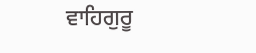ਵਾਹਿਗੁਰੂ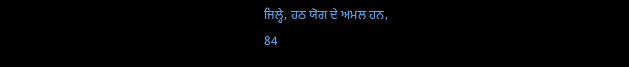ਜਿਲ੍ਹੇ, ਹਠ ਯੋਗ ਦੇ ਅਮਲ ਹਨ,
84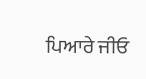ਪਿਆਰੇ ਜੀਓ